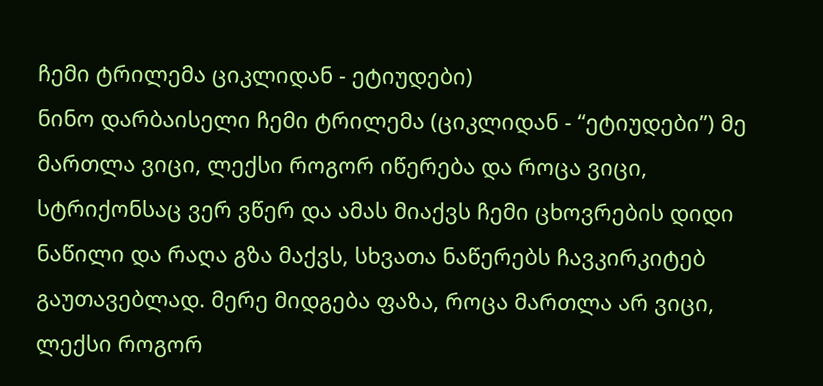ჩემი ტრილემა ციკლიდან - ეტიუდები)
ნინო დარბაისელი ჩემი ტრილემა (ციკლიდან - “ეტიუდები”) მე მართლა ვიცი, ლექსი როგორ იწერება და როცა ვიცი, სტრიქონსაც ვერ ვწერ და ამას მიაქვს ჩემი ცხოვრების დიდი ნაწილი და რაღა გზა მაქვს, სხვათა ნაწერებს ჩავკირკიტებ გაუთავებლად. მერე მიდგება ფაზა, როცა მართლა არ ვიცი, ლექსი როგორ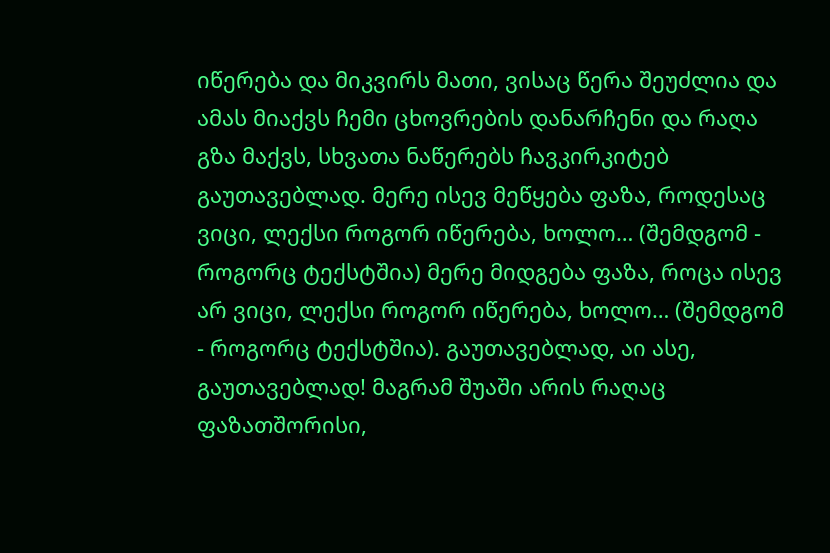იწერება და მიკვირს მათი, ვისაც წერა შეუძლია და ამას მიაქვს ჩემი ცხოვრების დანარჩენი და რაღა გზა მაქვს, სხვათა ნაწერებს ჩავკირკიტებ გაუთავებლად. მერე ისევ მეწყება ფაზა, როდესაც ვიცი, ლექსი როგორ იწერება, ხოლო… (შემდგომ - როგორც ტექსტშია) მერე მიდგება ფაზა, როცა ისევ არ ვიცი, ლექსი როგორ იწერება, ხოლო… (შემდგომ - როგორც ტექსტშია). გაუთავებლად, აი ასე, გაუთავებლად! მაგრამ შუაში არის რაღაც ფაზათშორისი,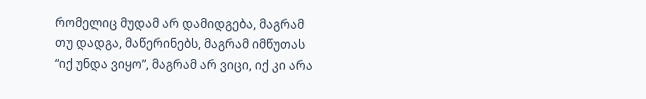რომელიც მუდამ არ დამიდგება, მაგრამ თუ დადგა, მაწერინებს, მაგრამ იმწუთას “იქ უნდა ვიყო”, მაგრამ არ ვიცი, იქ კი არა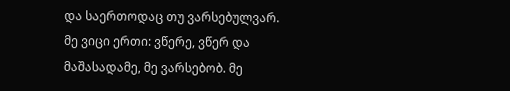და საერთოდაც თუ ვარსებულვარ. მე ვიცი ერთი: ვწერე, ვწერ და მაშასადამე, მე ვარსებობ. მე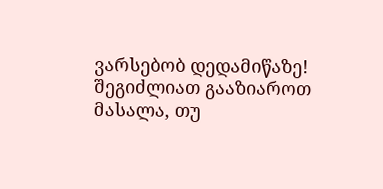ვარსებობ დედამიწაზე!
შეგიძლიათ გააზიაროთ მასალა, თუ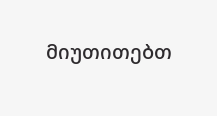მიუთითებთ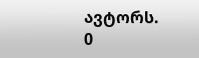ავტორს.
0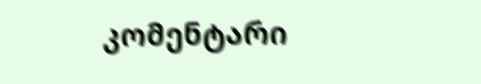კომენტარი